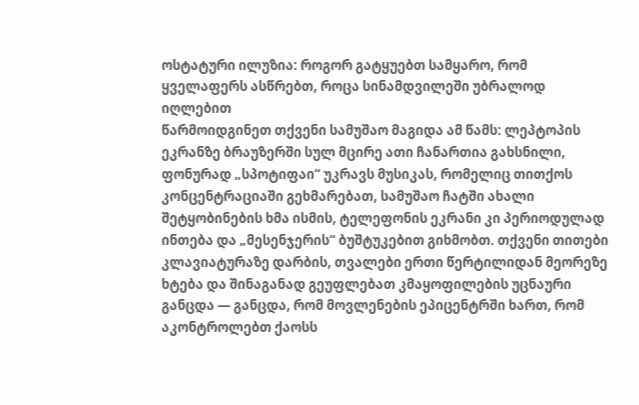ოსტატური ილუზია: როგორ გატყუებთ სამყარო, რომ ყველაფერს ასწრებთ, როცა სინამდვილეში უბრალოდ იღლებით
წარმოიდგინეთ თქვენი სამუშაო მაგიდა ამ წამს: ლეპტოპის ეკრანზე ბრაუზერში სულ მცირე ათი ჩანართია გახსნილი, ფონურად „სპოტიფაი“ უკრავს მუსიკას, რომელიც თითქოს კონცენტრაციაში გეხმარებათ, სამუშაო ჩატში ახალი შეტყობინების ხმა ისმის, ტელეფონის ეკრანი კი პერიოდულად ინთება და „მესენჯერის“ ბუშტუკებით გიხმობთ. თქვენი თითები კლავიატურაზე დარბის, თვალები ერთი წერტილიდან მეორეზე ხტება და შინაგანად გეუფლებათ კმაყოფილების უცნაური განცდა — განცდა, რომ მოვლენების ეპიცენტრში ხართ, რომ აკონტროლებთ ქაოსს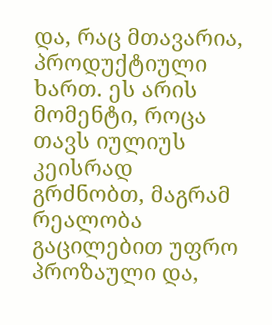და, რაც მთავარია, პროდუქტიული ხართ. ეს არის მომენტი, როცა თავს იულიუს კეისრად გრძნობთ, მაგრამ რეალობა გაცილებით უფრო პროზაული და,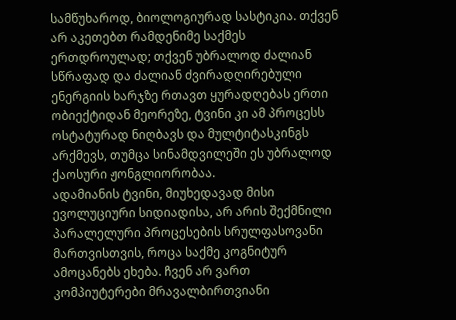სამწუხაროდ, ბიოლოგიურად სასტიკია. თქვენ არ აკეთებთ რამდენიმე საქმეს ერთდროულად; თქვენ უბრალოდ ძალიან სწრაფად და ძალიან ძვირადღირებული ენერგიის ხარჯზე რთავთ ყურადღებას ერთი ობიექტიდან მეორეზე, ტვინი კი ამ პროცესს ოსტატურად ნიღბავს და მულტიტასკინგს არქმევს, თუმცა სინამდვილეში ეს უბრალოდ ქაოსური ჟონგლიორობაა.
ადამიანის ტვინი, მიუხედავად მისი ევოლუციური სიდიადისა, არ არის შექმნილი პარალელური პროცესების სრულფასოვანი მართვისთვის, როცა საქმე კოგნიტურ ამოცანებს ეხება. ჩვენ არ ვართ კომპიუტერები მრავალბირთვიანი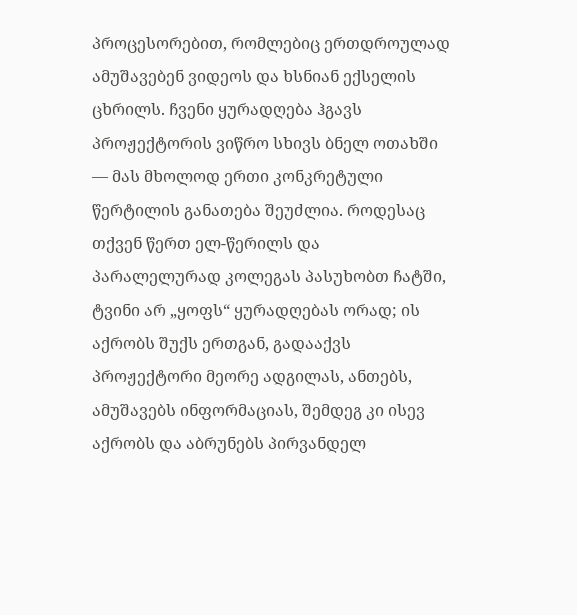პროცესორებით, რომლებიც ერთდროულად ამუშავებენ ვიდეოს და ხსნიან ექსელის ცხრილს. ჩვენი ყურადღება ჰგავს პროჟექტორის ვიწრო სხივს ბნელ ოთახში — მას მხოლოდ ერთი კონკრეტული წერტილის განათება შეუძლია. როდესაც თქვენ წერთ ელ-წერილს და პარალელურად კოლეგას პასუხობთ ჩატში, ტვინი არ „ყოფს“ ყურადღებას ორად; ის აქრობს შუქს ერთგან, გადააქვს პროჟექტორი მეორე ადგილას, ანთებს, ამუშავებს ინფორმაციას, შემდეგ კი ისევ აქრობს და აბრუნებს პირვანდელ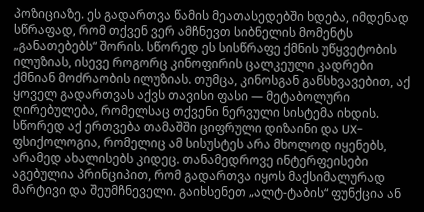პოზიციაზე. ეს გადართვა წამის მეათასედებში ხდება, იმდენად სწრაფად, რომ თქვენ ვერ ამჩნევთ სიბნელის მომენტს „განათებებს“ შორის. სწორედ ეს სისწრაფე ქმნის უწყვეტობის ილუზიას, ისევე როგორც კინოფირის ცალკეული კადრები ქმნიან მოძრაობის ილუზიას. თუმცა, კინოსგან განსხვავებით, აქ ყოველ გადართვას აქვს თავისი ფასი — მეტაბოლური ღირებულება, რომელსაც თქვენი ნერვული სისტემა იხდის.
სწორედ აქ ერთვება თამაშში ციფრული დიზაინი და UX-ფსიქოლოგია, რომელიც ამ სისუსტეს არა მხოლოდ იყენებს, არამედ ახალისებს კიდეც. თანამედროვე ინტერფეისები აგებულია პრინციპით, რომ გადართვა იყოს მაქსიმალურად მარტივი და შეუმჩნეველი. გაიხსენეთ „ალტ-ტაბის“ ფუნქცია ან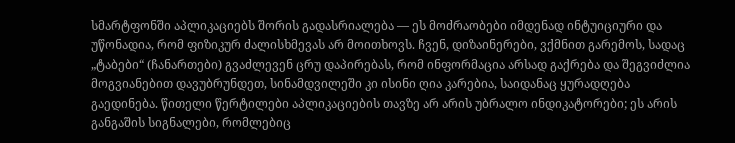სმარტფონში აპლიკაციებს შორის გადასრიალება — ეს მოძრაობები იმდენად ინტუიციური და უწონადია, რომ ფიზიკურ ძალისხმევას არ მოითხოვს. ჩვენ, დიზაინერები, ვქმნით გარემოს, სადაც „ტაბები“ (ჩანართები) გვაძლევენ ცრუ დაპირებას, რომ ინფორმაცია არსად გაქრება და შეგვიძლია მოგვიანებით დავუბრუნდეთ, სინამდვილეში კი ისინი ღია კარებია, საიდანაც ყურადღება გაედინება. წითელი წერტილები აპლიკაციების თავზე არ არის უბრალო ინდიკატორები; ეს არის განგაშის სიგნალები, რომლებიც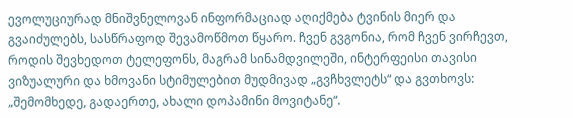ევოლუციურად მნიშვნელოვან ინფორმაციად აღიქმება ტვინის მიერ და გვაიძულებს, სასწრაფოდ შევამოწმოთ წყარო. ჩვენ გვგონია, რომ ჩვენ ვირჩევთ, როდის შევხედოთ ტელეფონს, მაგრამ სინამდვილეში, ინტერფეისი თავისი ვიზუალური და ხმოვანი სტიმულებით მუდმივად „გვჩხვლეტს“ და გვთხოვს: „შემომხედე, გადაერთე, ახალი დოპამინი მოვიტანე“.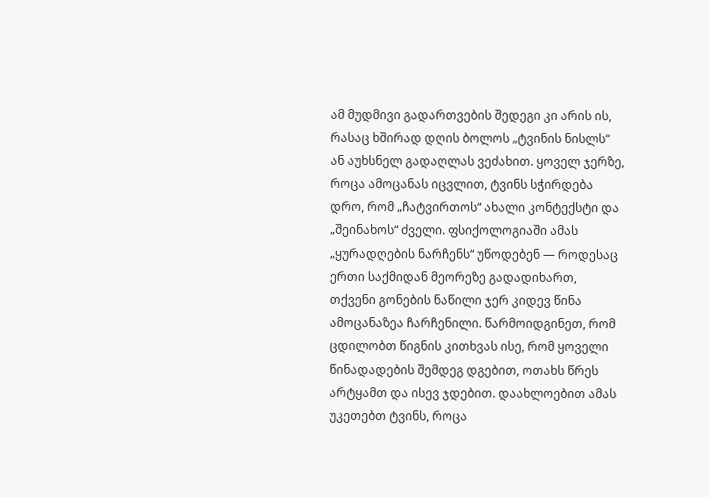ამ მუდმივი გადართვების შედეგი კი არის ის, რასაც ხშირად დღის ბოლოს „ტვინის ნისლს“ ან აუხსნელ გადაღლას ვეძახით. ყოველ ჯერზე, როცა ამოცანას იცვლით, ტვინს სჭირდება დრო, რომ „ჩატვირთოს“ ახალი კონტექსტი და „შეინახოს“ ძველი. ფსიქოლოგიაში ამას „ყურადღების ნარჩენს“ უწოდებენ — როდესაც ერთი საქმიდან მეორეზე გადადიხართ, თქვენი გონების ნაწილი ჯერ კიდევ წინა ამოცანაზეა ჩარჩენილი. წარმოიდგინეთ, რომ ცდილობთ წიგნის კითხვას ისე, რომ ყოველი წინადადების შემდეგ დგებით, ოთახს წრეს არტყამთ და ისევ ჯდებით. დაახლოებით ამას უკეთებთ ტვინს, როცა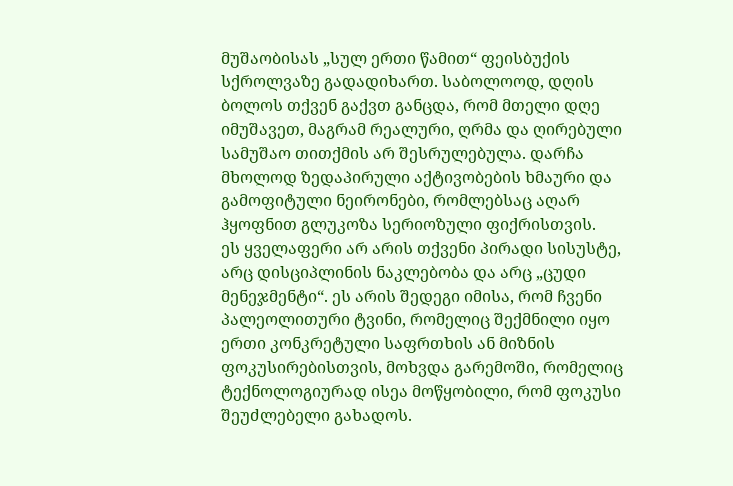მუშაობისას „სულ ერთი წამით“ ფეისბუქის სქროლვაზე გადადიხართ. საბოლოოდ, დღის ბოლოს თქვენ გაქვთ განცდა, რომ მთელი დღე იმუშავეთ, მაგრამ რეალური, ღრმა და ღირებული სამუშაო თითქმის არ შესრულებულა. დარჩა მხოლოდ ზედაპირული აქტივობების ხმაური და გამოფიტული ნეირონები, რომლებსაც აღარ ჰყოფნით გლუკოზა სერიოზული ფიქრისთვის.
ეს ყველაფერი არ არის თქვენი პირადი სისუსტე, არც დისციპლინის ნაკლებობა და არც „ცუდი მენეჯმენტი“. ეს არის შედეგი იმისა, რომ ჩვენი პალეოლითური ტვინი, რომელიც შექმნილი იყო ერთი კონკრეტული საფრთხის ან მიზნის ფოკუსირებისთვის, მოხვდა გარემოში, რომელიც ტექნოლოგიურად ისეა მოწყობილი, რომ ფოკუსი შეუძლებელი გახადოს.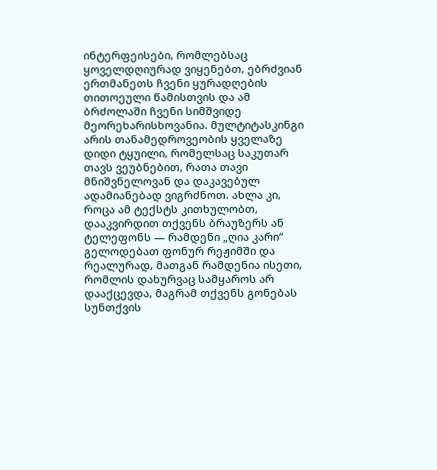ინტერფეისები, რომლებსაც ყოველდღიურად ვიყენებთ, ებრძვიან ერთმანეთს ჩვენი ყურადღების თითოეული წამისთვის და ამ ბრძოლაში ჩვენი სიმშვიდე მეორეხარისხოვანია. მულტიტასკინგი არის თანამედროვეობის ყველაზე დიდი ტყუილი, რომელსაც საკუთარ თავს ვეუბნებით, რათა თავი მნიშვნელოვან და დაკავებულ ადამიანებად ვიგრძნოთ. ახლა კი, როცა ამ ტექსტს კითხულობთ, დააკვირდით თქვენს ბრაუზერს ან ტელეფონს — რამდენი „ღია კარი“ გელოდებათ ფონურ რეჟიმში და რეალურად, მათგან რამდენია ისეთი, რომლის დახურვაც სამყაროს არ დააქცევდა, მაგრამ თქვენს გონებას სუნთქვის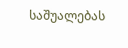საშუალებას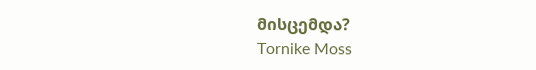მისცემდა?
Tornike Moss